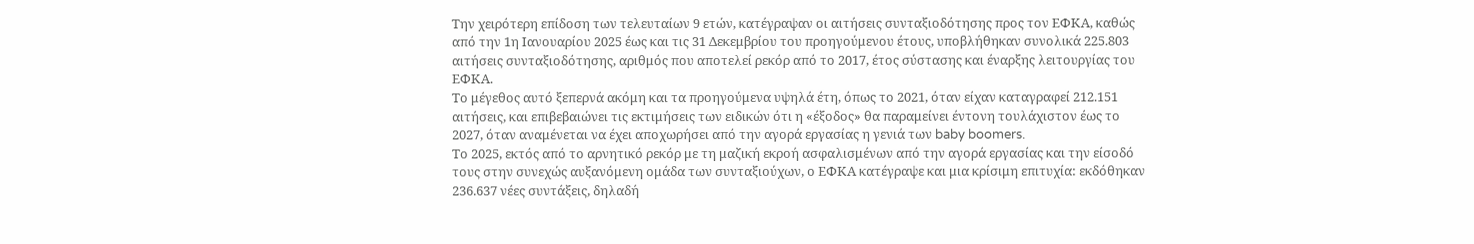Την χειρότερη επίδοση των τελευταίων 9 ετών, κατέγραψαν οι αιτήσεις συνταξιοδότησης προς τον ΕΦΚΑ, καθώς από την 1η Ιανουαρίου 2025 έως και τις 31 Δεκεμβρίου του προηγούμενου έτους, υποβλήθηκαν συνολικά 225.803 αιτήσεις συνταξιοδότησης, αριθμός που αποτελεί ρεκόρ από το 2017, έτος σύστασης και έναρξης λειτουργίας του ΕΦΚΑ.
Το μέγεθος αυτό ξεπερνά ακόμη και τα προηγούμενα υψηλά έτη, όπως το 2021, όταν είχαν καταγραφεί 212.151 αιτήσεις, και επιβεβαιώνει τις εκτιμήσεις των ειδικών ότι η «έξοδος» θα παραμείνει έντονη τουλάχιστον έως το 2027, όταν αναμένεται να έχει αποχωρήσει από την αγορά εργασίας η γενιά των baby boomers.
Το 2025, εκτός από το αρνητικό ρεκόρ με τη μαζική εκροή ασφαλισμένων από την αγορά εργασίας και την είσοδό τους στην συνεχώς αυξανόμενη ομάδα των συνταξιούχων, ο ΕΦΚΑ κατέγραψε και μια κρίσιμη επιτυχία: εκδόθηκαν 236.637 νέες συντάξεις, δηλαδή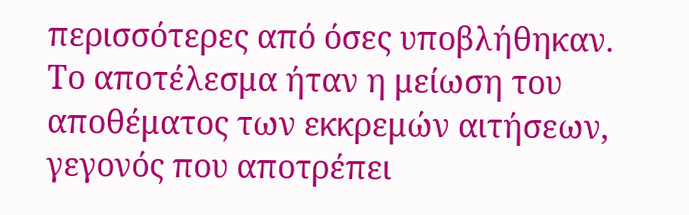περισσότερες από όσες υποβλήθηκαν.
Το αποτέλεσμα ήταν η μείωση του αποθέματος των εκκρεμών αιτήσεων, γεγονός που αποτρέπει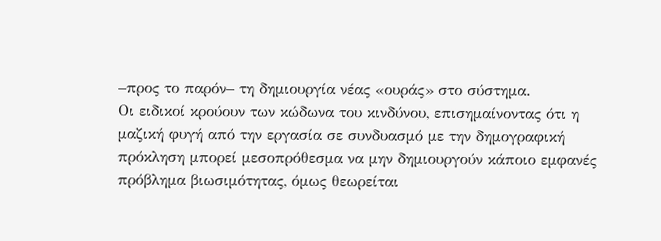–προς το παρόν– τη δημιουργία νέας «ουράς» στο σύστημα.
Οι ειδικοί κρούουν των κώδωνα του κινδύνου, επισημαίνοντας ότι η μαζική φυγή από την εργασία σε συνδυασμό με την δημογραφική πρόκληση μπορεί μεσοπρόθεσμα να μην δημιουργούν κάποιο εμφανές πρόβλημα βιωσιμότητας, όμως θεωρείται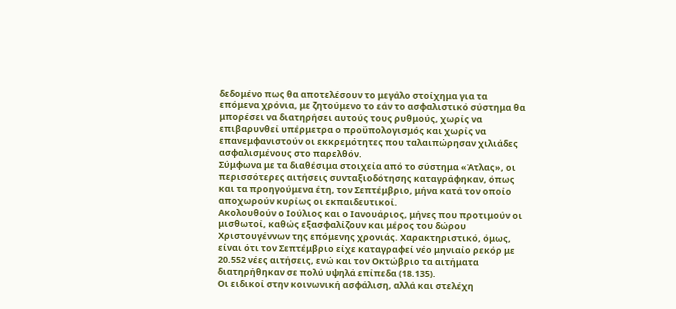δεδομένο πως θα αποτελέσουν το μεγάλο στοίχημα για τα επόμενα χρόνια, με ζητούμενο το εάν το ασφαλιστικό σύστημα θα μπορέσει να διατηρήσει αυτούς τους ρυθμούς, χωρίς να επιβαρυνθεί υπέρμετρα ο προϋπολογισμός και χωρίς να επανεμφανιστούν οι εκκρεμότητες που ταλαιπώρησαν χιλιάδες ασφαλισμένους στο παρελθόν.
Σύμφωνα με τα διαθέσιμα στοιχεία από το σύστημα «Άτλας», οι περισσότερες αιτήσεις συνταξιοδότησης καταγράφηκαν, όπως και τα προηγούμενα έτη, τον Σεπτέμβριο, μήνα κατά τον οποίο αποχωρούν κυρίως οι εκπαιδευτικοί.
Ακολουθούν ο Ιούλιος και ο Ιανουάριος, μήνες που προτιμούν οι μισθωτοί, καθώς εξασφαλίζουν και μέρος του δώρου Χριστουγέννων της επόμενης χρονιάς. Χαρακτηριστικό, όμως, είναι ότι τον Σεπτέμβριο είχε καταγραφεί νέο μηνιαίο ρεκόρ με 20.552 νέες αιτήσεις, ενώ και τον Οκτώβριο τα αιτήματα διατηρήθηκαν σε πολύ υψηλά επίπεδα (18.135).
Οι ειδικοί στην κοινωνική ασφάλιση, αλλά και στελέχη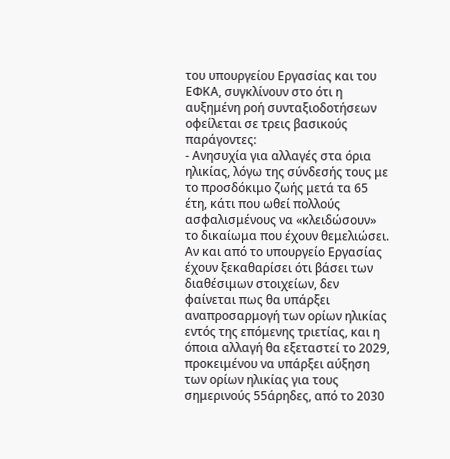του υπουργείου Εργασίας και του ΕΦΚΑ, συγκλίνουν στο ότι η αυξημένη ροή συνταξιοδοτήσεων οφείλεται σε τρεις βασικούς παράγοντες:
- Ανησυχία για αλλαγές στα όρια ηλικίας, λόγω της σύνδεσής τους με το προσδόκιμο ζωής μετά τα 65 έτη, κάτι που ωθεί πολλούς ασφαλισμένους να «κλειδώσουν» το δικαίωμα που έχουν θεμελιώσει. Αν και από το υπουργείο Εργασίας έχουν ξεκαθαρίσει ότι βάσει των διαθέσιμων στοιχείων, δεν φαίνεται πως θα υπάρξει αναπροσαρμογή των ορίων ηλικίας εντός της επόμενης τριετίας, και η όποια αλλαγή θα εξεταστεί το 2029, προκειμένου να υπάρξει αύξηση των ορίων ηλικίας για τους σημερινούς 55άρηδες, από το 2030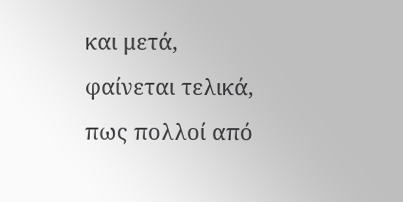και μετά, φαίνεται τελικά, πως πολλοί από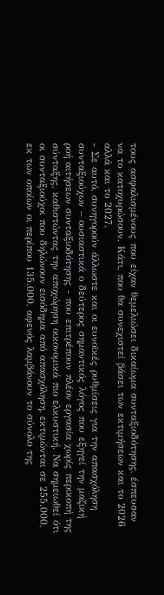τους ασφαλισμένους που είχαν θεμελιώσει δικαίωμα συνταξιοδότησης, έσπευσαν να το κατοχυρώσουν. Κάτι, που θα συνεχιστεί βάσει των εκτιμήσεων και το 2026 αλλά και το 2027.
- Σε αυτό, συνηγορούν άλλωστε και οι ευνοϊκές ρυθμίσεις για την απασχόληση συνταξιούχων – ουσιαστικά ο δεύτερος σημαντικός λόγος που εξηγεί την μαζική ροή αιτήσεων συνταξιοδότησης - που επιτρέπουν πλέον εργασία χωρίς περικοπή της σύνταξης, καθιστώντας την αποχώρηση οικονομικά πιο ελκυστική. Να σημειωθεί ότι οι συνταξιούχοι που δηλώνουν εισόδημα από απασχόληση, εκτιμώνται σε 255.000, εκ των οποίων οι περίπου 135.000, αφενός λαμβάνουν το σύνολο της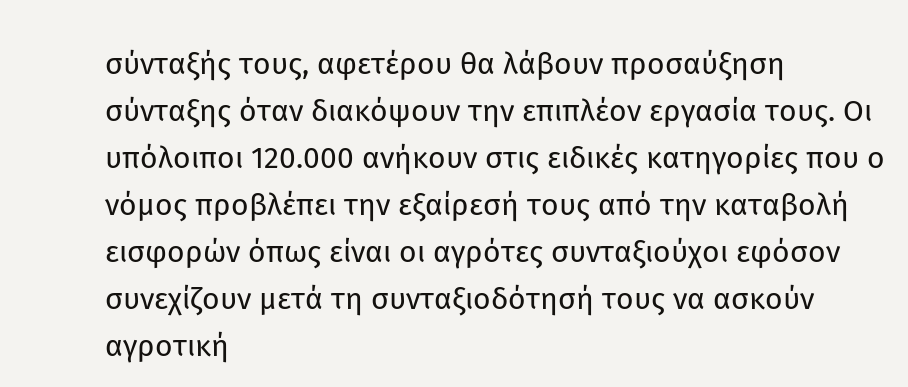σύνταξής τους, αφετέρου θα λάβουν προσαύξηση σύνταξης όταν διακόψουν την επιπλέον εργασία τους. Οι υπόλοιποι 120.000 ανήκουν στις ειδικές κατηγορίες που ο νόμος προβλέπει την εξαίρεσή τους από την καταβολή εισφορών όπως είναι οι αγρότες συνταξιούχοι εφόσον συνεχίζουν μετά τη συνταξιοδότησή τους να ασκούν αγροτική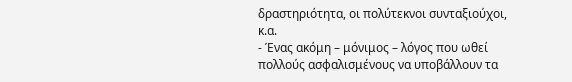δραστηριότητα, οι πολύτεκνοι συνταξιούχοι, κ.α.
- Ένας ακόμη – μόνιμος – λόγος που ωθεί πολλούς ασφαλισμένους να υποβάλλουν τα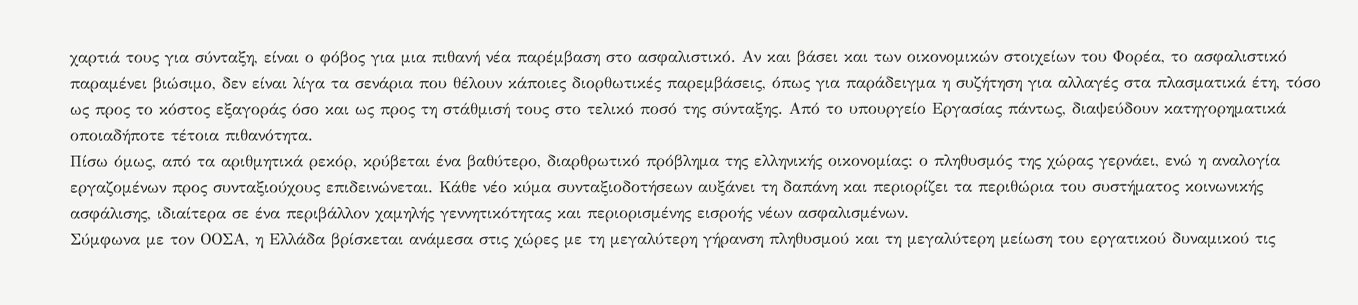χαρτιά τους για σύνταξη, είναι ο φόβος για μια πιθανή νέα παρέμβαση στο ασφαλιστικό. Αν και βάσει και των οικονομικών στοιχείων του Φορέα, το ασφαλιστικό παραμένει βιώσιμο, δεν είναι λίγα τα σενάρια που θέλουν κάποιες διορθωτικές παρεμβάσεις, όπως για παράδειγμα η συζήτηση για αλλαγές στα πλασματικά έτη, τόσο ως προς το κόστος εξαγοράς όσο και ως προς τη στάθμισή τους στο τελικό ποσό της σύνταξης. Από το υπουργείο Εργασίας πάντως, διαψεύδουν κατηγορηματικά οποιαδήποτε τέτοια πιθανότητα.
Πίσω όμως, από τα αριθμητικά ρεκόρ, κρύβεται ένα βαθύτερο, διαρθρωτικό πρόβλημα της ελληνικής οικονομίας: ο πληθυσμός της χώρας γερνάει, ενώ η αναλογία εργαζομένων προς συνταξιούχους επιδεινώνεται. Κάθε νέο κύμα συνταξιοδοτήσεων αυξάνει τη δαπάνη και περιορίζει τα περιθώρια του συστήματος κοινωνικής ασφάλισης, ιδιαίτερα σε ένα περιβάλλον χαμηλής γεννητικότητας και περιορισμένης εισροής νέων ασφαλισμένων.
Σύμφωνα με τον ΟΟΣΑ, η Ελλάδα βρίσκεται ανάμεσα στις χώρες με τη μεγαλύτερη γήρανση πληθυσμού και τη μεγαλύτερη μείωση του εργατικού δυναμικού τις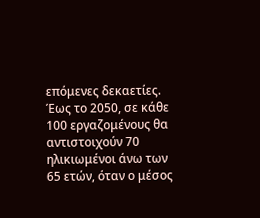επόμενες δεκαετίες. Έως το 2050, σε κάθε 100 εργαζομένους θα αντιστοιχούν 70 ηλικιωμένοι άνω των 65 ετών, όταν ο μέσος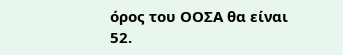όρος του ΟΟΣΑ θα είναι 52.